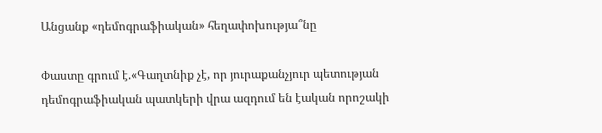Անցանք «դեմոգրաֆիական» հեղափոխությա՞նը

Փաստը գրում է.«Գաղտնիք չէ, որ յուրաքանչյուր պետության դեմոգրաֆիական պատկերի վրա ազդում են էական որոշակի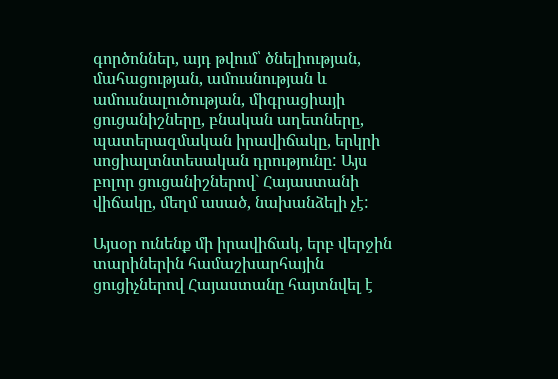գործոններ, այդ թվում՝ ծնելիության, մահացության, ամուսնության և ամուսնալուծության, միգրացիայի ցուցանիշները, բնական աղետները, պատերազմական իրավիճակը, երկրի սոցիալտնտեսական դրությունը: Այս բոլոր ցուցանիշներով` Հայաստանի վիճակը, մեղմ ասած, նախանձելի չէ:

Այսօր ունենք մի իրավիճակ, երբ վերջին տարիներին համաշխարհային ցուցիչներով Հայաստանը հայտնվել է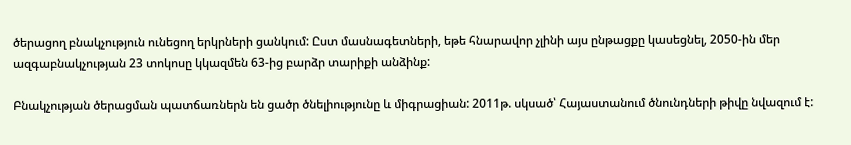ծերացող բնակչություն ունեցող երկրների ցանկում: Ըստ մասնագետների, եթե հնարավոր չլինի այս ընթացքը կասեցնել, 2050-ին մեր ազգաբնակչության 23 տոկոսը կկազմեն 63-ից բարձր տարիքի անձինք:

Բնակչության ծերացման պատճառներն են ցածր ծնելիությունը և միգրացիան: 2011թ. սկսած՝ Հայաստանում ծնունդների թիվը նվազում է: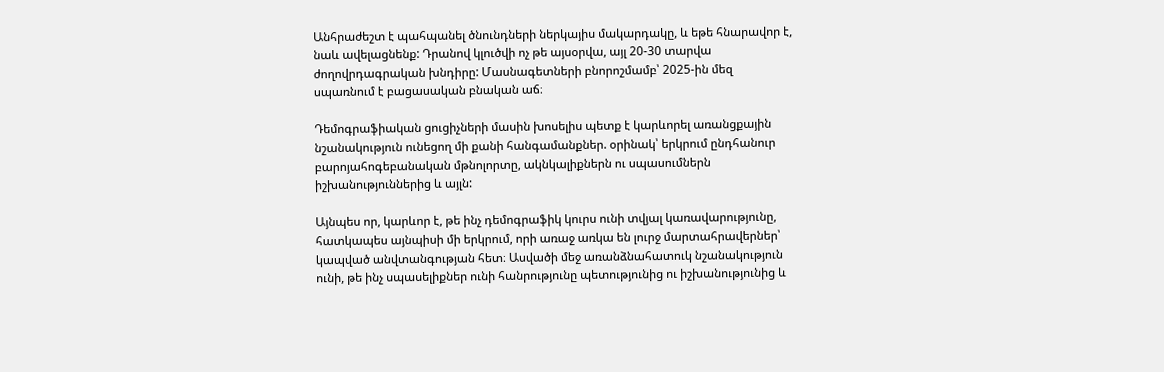Անհրաժեշտ է պահպանել ծնունդների ներկայիս մակարդակը, և եթե հնարավոր է, նաև ավելացնենք: Դրանով կլուծվի ոչ թե այսօրվա, այլ 20-30 տարվա ժողովրդագրական խնդիրը: Մասնագետների բնորոշմամբ՝ 2025-ին մեզ սպառնում է բացասական բնական աճ։

Դեմոգրաֆիական ցուցիչների մասին խոսելիս պետք է կարևորել առանցքային նշանակություն ունեցող մի քանի հանգամանքներ. օրինակ՝ երկրում ընդհանուր բարոյահոգեբանական մթնոլորտը, ակնկալիքներն ու սպասումներն իշխանություններից և այլն:

Այնպես որ, կարևոր է, թե ինչ դեմոգրաֆիկ կուրս ունի տվյալ կառավարությունը, հատկապես այնպիսի մի երկրում, որի առաջ առկա են լուրջ մարտահրավերներ՝ կապված անվտանգության հետ։ Ասվածի մեջ առանձնահատուկ նշանակություն ունի, թե ինչ սպասելիքներ ունի հանրությունը պետությունից ու իշխանությունից և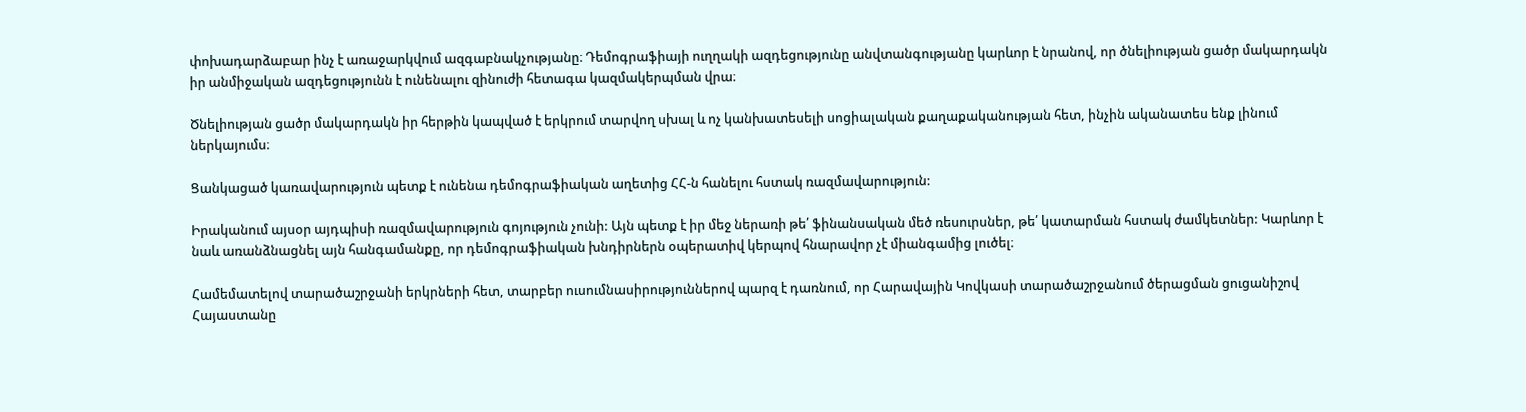փոխադարձաբար ինչ է առաջարկվում ազգաբնակչությանը։ Դեմոգրաֆիայի ուղղակի ազդեցությունը անվտանգությանը կարևոր է նրանով, որ ծնելիության ցածր մակարդակն իր անմիջական ազդեցությունն է ունենալու զինուժի հետագա կազմակերպման վրա։

Ծնելիության ցածր մակարդակն իր հերթին կապված է երկրում տարվող սխալ և ոչ կանխատեսելի սոցիալական քաղաքականության հետ, ինչին ականատես ենք լինում ներկայումս։

Ցանկացած կառավարություն պետք է ունենա դեմոգրաֆիական աղետից ՀՀ-ն հանելու հստակ ռազմավարություն:

Իրականում այսօր այդպիսի ռազմավարություն գոյություն չունի: Այն պետք է իր մեջ ներառի թե՛ ֆինանսական մեծ ռեսուրսներ, թե՛ կատարման հստակ ժամկետներ: Կարևոր է նաև առանձնացնել այն հանգամանքը, որ դեմոգրաֆիական խնդիրներն օպերատիվ կերպով հնարավոր չէ միանգամից լուծել։

Համեմատելով տարածաշրջանի երկրների հետ, տարբեր ուսումնասիրություններով պարզ է դառնում, որ Հարավային Կովկասի տարածաշրջանում ծերացման ցուցանիշով Հայաստանը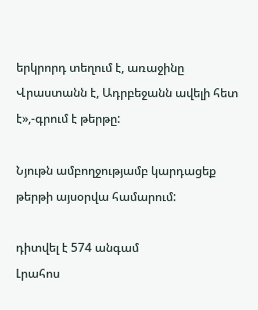երկրորդ տեղում է, առաջինը Վրաստանն է, Ադրբեջանն ավելի հետ է»,-գրում է թերթը:

Նյութն ամբողջությամբ կարդացեք թերթի այսօրվա համարում:

դիտվել է 574 անգամ
Լրահոս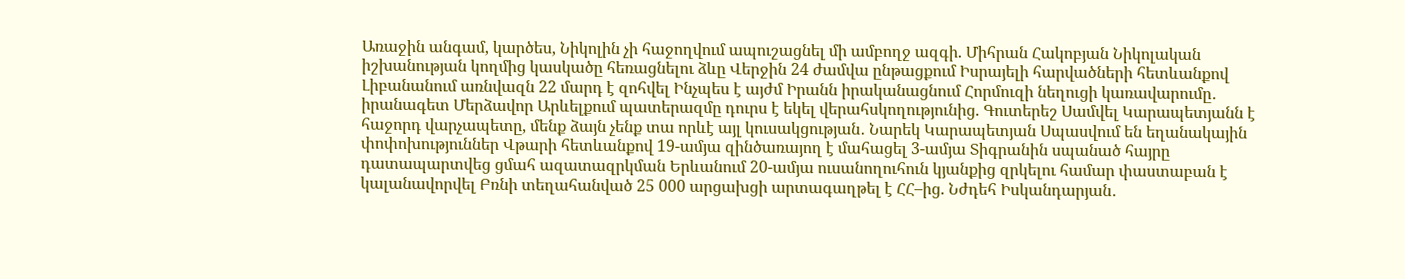Առաջին անգամ, կարծես, Նիկոլին չի հաջողվում ապուշացնել մի ամբողջ ազգի. Միհրան Հակոբյան Նիկոլական իշխանության կողմից կասկածը հեռացնելու ձևը Վերջին 24 ժամվա ընթացքում Իսրայելի հարվածների հետևանքով Լիբանանում առնվազն 22 մարդ է զոհվել Ինչպես է այժմ Իրանն իրականացնում Հորմուզի նեղուցի կառավարումը․ իրանագետ Մերձավոր Արևելքում պատերազմը դուրս է եկել վերահսկողությունից. Գուտերեշ Սամվել Կարապետյանն է հաջորդ վարչապետը, մենք ձայն չենք տա որևէ այլ կուսակցության․ Նարեկ Կարապետյան Սպասվում են եղանակային փոփոխություններ Վթարի հետևանքով 19-ամյա զինծառայող է մահացել 3-ամյա Տիգրանին սպանած հայրը դատապարտվեց ցմահ ազատազրկման Երևանում 20-ամյա ուսանողուհուն կյանքից զրկելու համար փաստաբան է կալանավորվել Բռնի տեղահանված 25 000 արցախցի արտագաղթել է ՀՀ–ից. Նժդեհ Իսկանդարյան․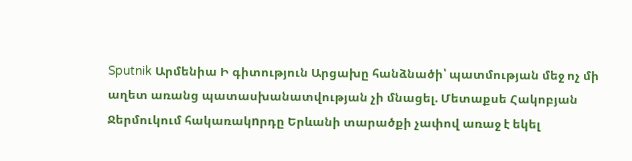Sputnik Արմենիա Ի գիտություն Արցախը հանձնածի՝ պատմության մեջ ոչ մի աղետ առանց պատասխանատվության չի մնացել. Մետաքսե Հակոբյան Ջերմուկում հակառակnրդը Երևանի տարածքի չափով առաջ է եկել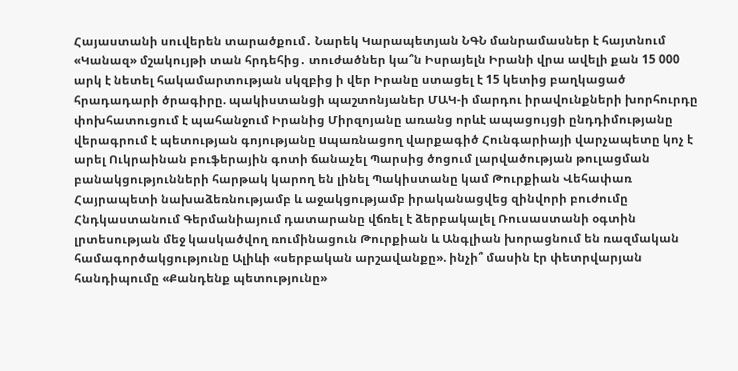Հայաստանի սուվերեն տարածքում․ Նարեկ Կարապետյան ՆԳՆ մանրամասներ է հայտնում «Կանազ» մշակույթի տան հրդեհից․ տուժածներ կա՞ն Իսրայելն Իրանի վրա ավելի քան 15 000 արկ է նետել հակամարտության սկզբից ի վեր Իրանը ստացել է 15 կետից բաղկացած հրադադարի ծրագիրը. պակիստանցի պաշտոնյաներ ՄԱԿ-ի մարդու իրավունքների խորհուրդը փոխհատուցում է պահանջում Իրանից Միրզոյանը առանց որևէ ապացույցի ընդդիմությանը վերագրում է պետության գոյությանը uպառնացող վարքագիծ Հունգարիայի վարչապետը կոչ է արել Ուկրաինան բուֆերային գոտի ճանաչել Պարսից ծոցում լարվածության թուլացման բանակցությունների հարթակ կարող են լինել Պակիստանը կամ Թուրքիան Վեհափառ Հայրապետի նախաձեռնությամբ և աջակցությամբ իրականացվեց զինվորի բուժումը Հնդկաստանում Գերմանիայում դատարանը վճռել է ձերբակալել Ռուսաստանի օգտին լրտեսության մեջ կասկածվող ռումինացուն Թուրքիան և Անգլիան խորացնում են ռազմական համագործակցությունը Ալիևի «սերբական արշավանքը». ինչի՞ մասին էր փետրվարյան հանդիպումը «Քանդենք պետությունը»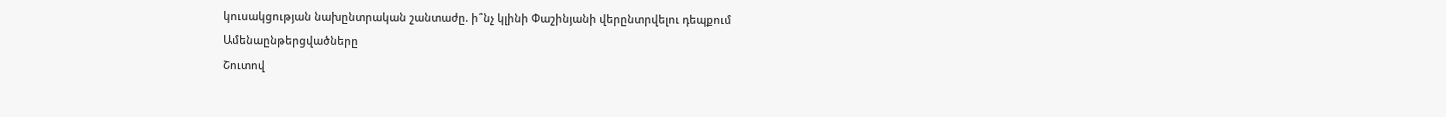կուսակցության նախընտրական շանտաժը. ի՞նչ կլինի Փաշինյանի վերընտրվելու դեպքում
Ամենաընթերցվածները
Շուտով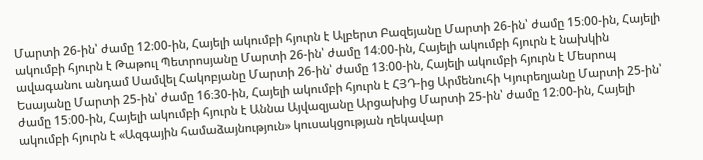Մարտի 26-ին՝ ժամը 12։00-ին, Հայելի ակումբի հյուրն է Ալբերտ Բազեյանը Մարտի 26-ին՝ ժամը 15։00-ին, Հայելի ակումբի հյուրն է Թաթուլ Պետրոսյանը Մարտի 26-ին՝ ժամը 14։00-ին, Հայելի ակումբի հյուրն է նախկին ավագանու անդամ Սամվել Հակոբյանը Մարտի 26-ին՝ ժամը 13։00-ին, Հայելի ակումբի հյուրն է Մեսրոպ Եսայանը Մարտի 25-ին՝ ժամը 16։30-ին, Հայելի ակումբի հյուրն է ՀՅԴ-ից Արմենուհի Կյուրեղյանը Մարտի 25-ին՝ ժամը 15։00-ին, Հայելի ակումբի հյուրն է Աննա Այվազյանը Արցախից Մարտի 25-ին՝ ժամը 12։00-ին, Հայելի ակումբի հյուրն է «Ազգային համաձայնություն» կուսակցության ղեկավար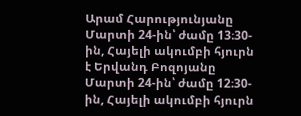Արամ Հարությունյանը Մարտի 24-ին՝ ժամը 13։30-ին, Հայելի ակումբի հյուրն է Երվանդ Բոզոյանը Մարտի 24-ին՝ ժամը 12։30-ին, Հայելի ակումբի հյուրն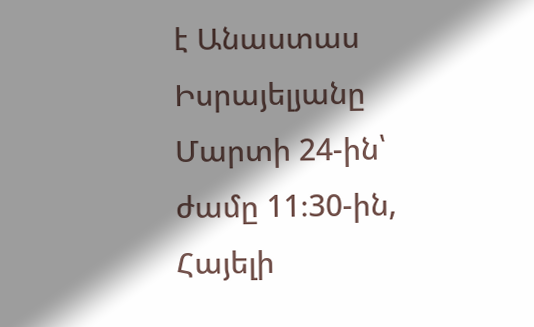է Անաստաս Իսրայելյանը Մարտի 24-ին՝ ժամը 11։30-ին, Հայելի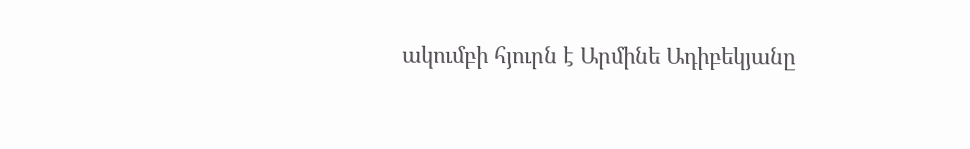ակումբի հյուրն է Արմինե Ադիբեկյանը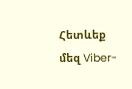Հետևեք մեզ Viber-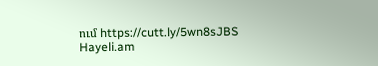ում https://cutt.ly/5wn8sJBS
Hayeli.am